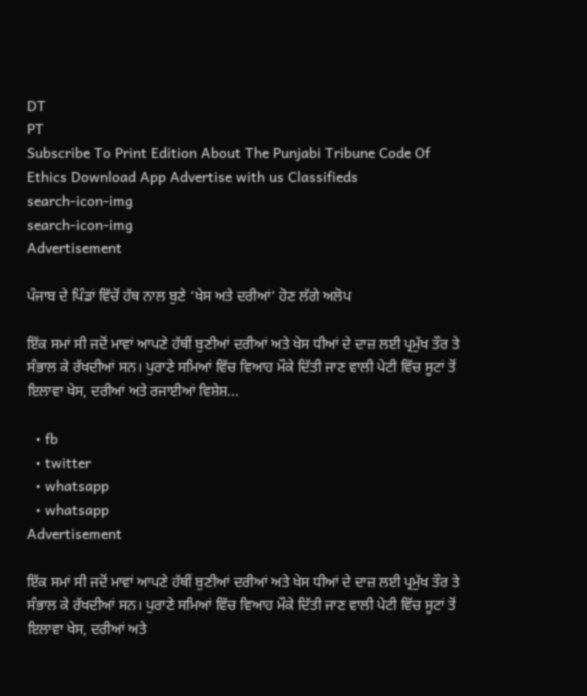DT
PT
Subscribe To Print Edition About The Punjabi Tribune Code Of Ethics Download App Advertise with us Classifieds
search-icon-img
search-icon-img
Advertisement

ਪੰਜਾਬ ਦੇ ਪਿੰਡਾਂ ਵਿੱਚੋਂ ਹੱਥ ਨਾਲ ਬੁਣੇ ‘ਖੇਸ ਅਤੇ ਦਰੀਆਂ’ ਹੋਣ ਲੱਗੇ ਅਲੋਪ

ਇੱਕ ਸਮਾਂ ਸੀ ਜਦੋਂ ਮਾਵਾਂ ਆਪਣੇ ਹੱਥੀਂ ਬੁਣੀਆਂ ਦਰੀਆਂ ਅਤੇ ਖੇਸ ਧੀਆਂ ਦੇ ਦਾਜ਼ ਲਈ ਪ੍ਰਮੁੱਖ ਤੌਰ ਤੇ ਸੰਭਾਲ ਕੇ ਰੱਖਦੀਆਂ ਸਨ। ਪੁਰਾਣੇ ਸਮਿਆਂ ਵਿੱਚ ਵਿਆਹ ਮੌਕੇ ਦਿੱਤੀ ਜਾਣ ਵਾਲੀ ਪੇਟੀ ਵਿੱਚ ਸੂਟਾਂ ਤੋਂ ਇਲਾਵਾ ਖੇਸ, ਦਰੀਆਂ ਅਤੇ ਰਜਾਈਆਂ ਵਿਸ਼ੇਸ਼...

  • fb
  • twitter
  • whatsapp
  • whatsapp
Advertisement

ਇੱਕ ਸਮਾਂ ਸੀ ਜਦੋਂ ਮਾਵਾਂ ਆਪਣੇ ਹੱਥੀਂ ਬੁਣੀਆਂ ਦਰੀਆਂ ਅਤੇ ਖੇਸ ਧੀਆਂ ਦੇ ਦਾਜ਼ ਲਈ ਪ੍ਰਮੁੱਖ ਤੌਰ ਤੇ ਸੰਭਾਲ ਕੇ ਰੱਖਦੀਆਂ ਸਨ। ਪੁਰਾਣੇ ਸਮਿਆਂ ਵਿੱਚ ਵਿਆਹ ਮੌਕੇ ਦਿੱਤੀ ਜਾਣ ਵਾਲੀ ਪੇਟੀ ਵਿੱਚ ਸੂਟਾਂ ਤੋਂ ਇਲਾਵਾ ਖੇਸ, ਦਰੀਆਂ ਅਤੇ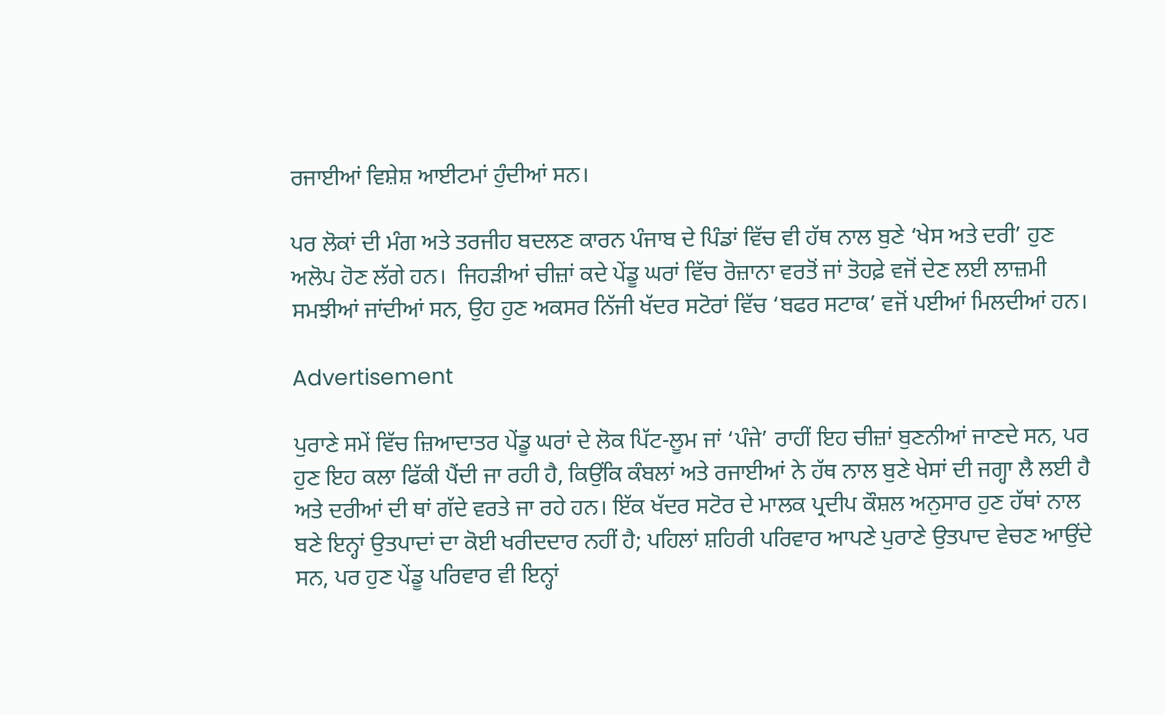ਰਜਾਈਆਂ ਵਿਸ਼ੇਸ਼ ਆਈਟਮਾਂ ਹੁੰਦੀਆਂ ਸਨ।

ਪਰ ਲੋਕਾਂ ਦੀ ਮੰਗ ਅਤੇ ਤਰਜੀਹ ਬਦਲਣ ਕਾਰਨ ਪੰਜਾਬ ਦੇ ਪਿੰਡਾਂ ਵਿੱਚ ਵੀ ਹੱਥ ਨਾਲ ਬੁਣੇ ‘ਖੇਸ ਅਤੇ ਦਰੀ’ ਹੁਣ ਅਲੋਪ ਹੋਣ ਲੱਗੇ ਹਨ।  ਜਿਹੜੀਆਂ ਚੀਜ਼ਾਂ ਕਦੇ ਪੇਂਡੂ ਘਰਾਂ ਵਿੱਚ ਰੋਜ਼ਾਨਾ ਵਰਤੋਂ ਜਾਂ ਤੋਹਫ਼ੇ ਵਜੋਂ ਦੇਣ ਲਈ ਲਾਜ਼ਮੀ ਸਮਝੀਆਂ ਜਾਂਦੀਆਂ ਸਨ, ਉਹ ਹੁਣ ਅਕਸਰ ਨਿੱਜੀ ਖੱਦਰ ਸਟੋਰਾਂ ਵਿੱਚ ‘ਬਫਰ ਸਟਾਕ’ ਵਜੋਂ ਪਈਆਂ ਮਿਲਦੀਆਂ ਹਨ।

Advertisement

ਪੁਰਾਣੇ ਸਮੇਂ ਵਿੱਚ ਜ਼ਿਆਦਾਤਰ ਪੇਂਡੂ ਘਰਾਂ ਦੇ ਲੋਕ ਪਿੱਟ-ਲੂਮ ਜਾਂ ‘ਪੰਜੇ’ ਰਾਹੀਂ ਇਹ ਚੀਜ਼ਾਂ ਬੁਣਨੀਆਂ ਜਾਣਦੇ ਸਨ, ਪਰ ਹੁਣ ਇਹ ਕਲਾ ਫਿੱਕੀ ਪੈਂਦੀ ਜਾ ਰਹੀ ਹੈ, ਕਿਉਂਕਿ ਕੰਬਲਾਂ ਅਤੇ ਰਜਾਈਆਂ ਨੇ ਹੱਥ ਨਾਲ ਬੁਣੇ ਖੇਸਾਂ ਦੀ ਜਗ੍ਹਾ ਲੈ ਲਈ ਹੈ ਅਤੇ ਦਰੀਆਂ ਦੀ ਥਾਂ ਗੱਦੇ ਵਰਤੇ ਜਾ ਰਹੇ ਹਨ। ਇੱਕ ਖੱਦਰ ਸਟੋਰ ਦੇ ਮਾਲਕ ਪ੍ਰਦੀਪ ਕੌਸ਼ਲ ਅਨੁਸਾਰ ਹੁਣ ਹੱਥਾਂ ਨਾਲ ਬਣੇ ਇਨ੍ਹਾਂ ਉਤਪਾਦਾਂ ਦਾ ਕੋਈ ਖਰੀਦਦਾਰ ਨਹੀਂ ਹੈ; ਪਹਿਲਾਂ ਸ਼ਹਿਰੀ ਪਰਿਵਾਰ ਆਪਣੇ ਪੁਰਾਣੇ ਉਤਪਾਦ ਵੇਚਣ ਆਉਂਦੇ ਸਨ, ਪਰ ਹੁਣ ਪੇਂਡੂ ਪਰਿਵਾਰ ਵੀ ਇਨ੍ਹਾਂ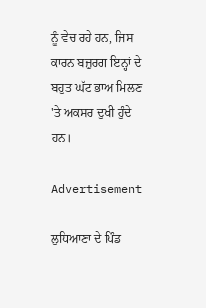ਨੂੰ ਵੇਚ ਰਹੇ ਹਨ, ਜਿਸ ਕਾਰਨ ਬਜ਼ੁਰਗ ਇਨ੍ਹਾਂ ਦੇ ਬਹੁਤ ਘੱਟ ਭਾਅ ਮਿਲਣ 'ਤੇ ਅਕਸਰ ਦੁਖੀ ਹੁੰਦੇ ਹਨ।

Advertisement

ਲੁਧਿਆਣਾ ਦੇ ਪਿੰਡ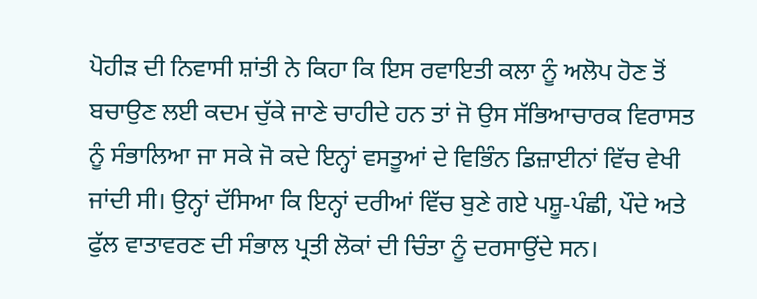ਪੋਹੀੜ ਦੀ ਨਿਵਾਸੀ ਸ਼ਾਂਤੀ ਨੇ ਕਿਹਾ ਕਿ ਇਸ ਰਵਾਇਤੀ ਕਲਾ ਨੂੰ ਅਲੋਪ ਹੋਣ ਤੋਂ ਬਚਾਉਣ ਲਈ ਕਦਮ ਚੁੱਕੇ ਜਾਣੇ ਚਾਹੀਦੇ ਹਨ ਤਾਂ ਜੋ ਉਸ ਸੱਭਿਆਚਾਰਕ ਵਿਰਾਸਤ ਨੂੰ ਸੰਭਾਲਿਆ ਜਾ ਸਕੇ ਜੋ ਕਦੇ ਇਨ੍ਹਾਂ ਵਸਤੂਆਂ ਦੇ ਵਿਭਿੰਨ ਡਿਜ਼ਾਈਨਾਂ ਵਿੱਚ ਵੇਖੀ ਜਾਂਦੀ ਸੀ। ਉਨ੍ਹਾਂ ਦੱਸਿਆ ਕਿ ਇਨ੍ਹਾਂ ਦਰੀਆਂ ਵਿੱਚ ਬੁਣੇ ਗਏ ਪਸ਼ੂ-ਪੰਛੀ, ਪੌਦੇ ਅਤੇ ਫੁੱਲ ਵਾਤਾਵਰਣ ਦੀ ਸੰਭਾਲ ਪ੍ਰਤੀ ਲੋਕਾਂ ਦੀ ਚਿੰਤਾ ਨੂੰ ਦਰਸਾਉਂਦੇ ਸਨ।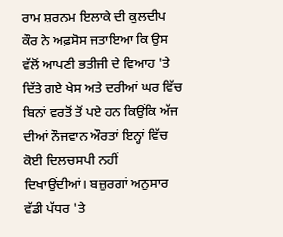ਰਾਮ ਸ਼ਰਨਮ ਇਲਾਕੇ ਦੀ ਕੁਲਦੀਪ ਕੌਰ ਨੇ ਅਫ਼ਸੋਸ ਜਤਾਇਆ ਕਿ ਉਸ ਵੱਲੋਂ ਆਪਣੀ ਭਤੀਜੀ ਦੇ ਵਿਆਹ 'ਤੇ ਦਿੱਤੇ ਗਏ ਖੇਸ ਅਤੇ ਦਰੀਆਂ ਘਰ ਵਿੱਚ ਬਿਨਾਂ ਵਰਤੋਂ ਤੋਂ ਪਏ ਹਨ ਕਿਉਂਕਿ ਅੱਜ ਦੀਆਂ ਨੌਜਵਾਨ ਔਰਤਾਂ ਇਨ੍ਹਾਂ ਵਿੱਚ ਕੋਈ ਦਿਲਚਸਪੀ ਨਹੀਂ ਦਿਖਾਉਂਦੀਆਂ। ਬਜ਼ੁਰਗਾਂ ਅਨੁਸਾਰ ਵੱਡੀ ਪੱਧਰ 'ਤੇ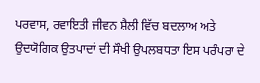ਪਰਵਾਸ, ਰਵਾਇਤੀ ਜੀਵਨ ਸ਼ੈਲੀ ਵਿੱਚ ਬਦਲਾਅ ਅਤੇ ਉਦਯੋਗਿਕ ਉਤਪਾਦਾਂ ਦੀ ਸੌਖੀ ਉਪਲਬਧਤਾ ਇਸ ਪਰੰਪਰਾ ਦੇ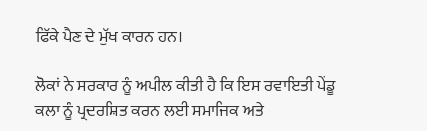ਫਿੱਕੇ ਪੈਣ ਦੇ ਮੁੱਖ ਕਾਰਨ ਹਨ।

ਲੋਕਾਂ ਨੇ ਸਰਕਾਰ ਨੂੰ ਅਪੀਲ ਕੀਤੀ ਹੈ ਕਿ ਇਸ ਰਵਾਇਤੀ ਪੇਂਡੂ ਕਲਾ ਨੂੰ ਪ੍ਰਦਰਸ਼ਿਤ ਕਰਨ ਲਈ ਸਮਾਜਿਕ ਅਤੇ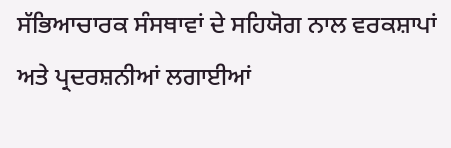ਸੱਭਿਆਚਾਰਕ ਸੰਸਥਾਵਾਂ ਦੇ ਸਹਿਯੋਗ ਨਾਲ ਵਰਕਸ਼ਾਪਾਂ ਅਤੇ ਪ੍ਰਦਰਸ਼ਨੀਆਂ ਲਗਾਈਆਂ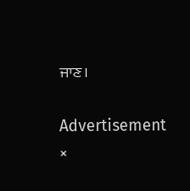ਜਾਣ।

Advertisement
×